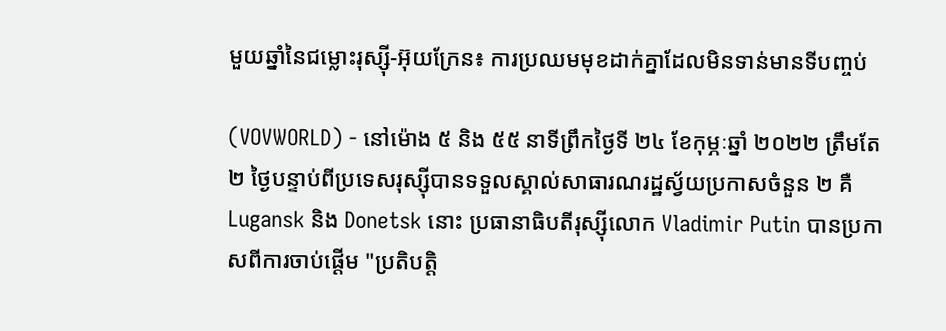មួយឆ្នាំនៃជម្លោះរុស្ស៊ី-អ៊ុយក្រែន៖ ការប្រឈមមុខដាក់គ្នាដែលមិនទាន់មានទីបញ្ចប់

(VOVWORLD) - នៅម៉ោង ៥ និង ៥៥ នាទីព្រឹកថ្ងៃទី ២៤ ខែកុម្ភៈឆ្នាំ ២០២២ ត្រឹមតែ ២ ថ្ងៃបន្ទាប់ពីប្រទេសរុស្ស៊ីបានទទួលស្គាល់សាធារណរដ្ឋស្វ័យប្រកាសចំនួន ២ គឺ Lugansk និង Donetsk នោះ ប្រធានាធិបតីរុស្ស៊ីលោក Vladimir Putin បានប្រកាសពីការចាប់ផ្តើម "ប្រតិបត្តិ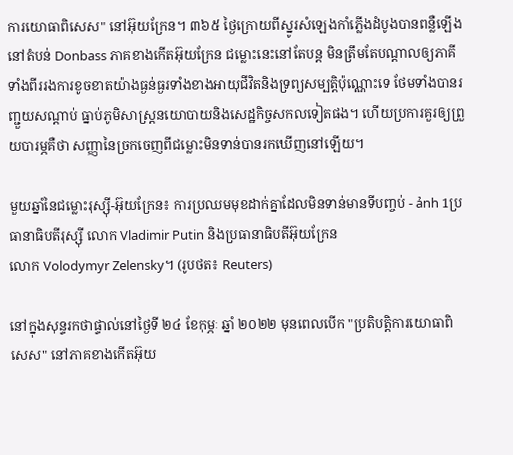ការយោធាពិសេស" នៅអ៊ុយក្រែន។ ៣៦៥ ថ្ងៃក្រោយពីស្នូរសំឡេងកាំភ្លើងដំបូងបានពន្លឺឡើង នៅតំបន់ Donbass ភាគខាងកើតអ៊ុយក្រែន ជម្លោះនេះនៅតែបន្ត មិនត្រឹមតែបណ្តាលឲ្យភាគីទាំងពីររងការខូចខាតយ៉ាងធ្ងន់ធ្ងរទាំងខាងអាយុជីវិតនិងទ្រព្យសម្បត្តិប៉ុណ្ណោះទេ ថែមទាំងបានរញ្ជួយសណ្តាប់ ធ្នាប់ភូមិសាស្ត្រនយោបាយនិងសេដ្ឋកិច្ចសកលទៀតផង។ ហើយប្រការគួរឲ្យព្រួយបារម្ភគឺថា សញ្ញានៃច្រកចេញពីជម្លោះមិនទាន់បានរកឃើញនៅឡើយ។

មួយឆ្នាំនៃជម្លោះរុស្ស៊ី-អ៊ុយក្រែន៖ ការប្រឈមមុខដាក់គ្នាដែលមិនទាន់មានទីបញ្ចប់ - ảnh 1ប្រធានាធិបតីរុស្ស៊ី លោក Vladimir Putin និងប្រធានាធិបតីអ៊ុយក្រែន
លោក Volodymyr Zelensky។ (រូបថត៖ Reuters)

នៅក្នុងសុន្ទរកថាផ្ទាល់នៅថ្ងៃទី ២៤ ខែកុម្ភៈ ឆ្នាំ ២០២២ មុនពេលបើក "ប្រតិបត្តិការយោធាពិសេស" នៅភាគខាងកើតអ៊ុយ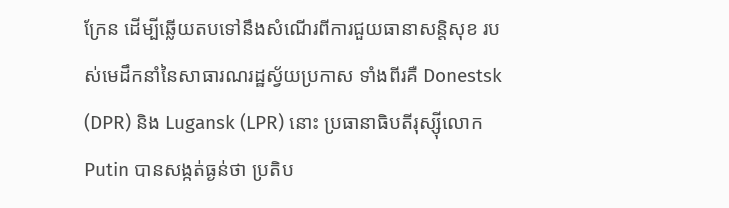ក្រែន ដើម្បីឆ្លើយតបទៅនឹងសំណើរពីការជួយធានាសន្តិសុខ របស់មេដឹកនាំនៃសាធារណរដ្ឋស្វ័យប្រកាស ទាំងពីរគឺ Donestsk (DPR) និង Lugansk (LPR) នោះ ប្រធានាធិបតីរុស្ស៊ីលោក Putin បានសង្កត់ធ្ងន់ថា ប្រតិប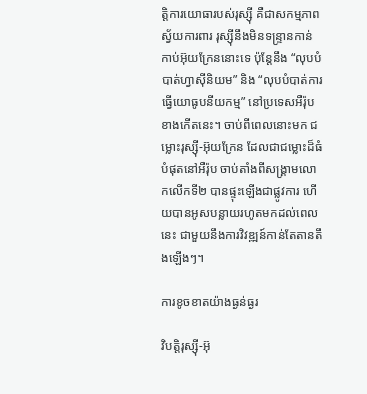ត្តិការយោធារបស់រុស្ស៊ី គឺជាសកម្មភាពស្វ័យការពារ រុស្ស៊ីនឹងមិនទន្ទ្រានកាន់កាប់អ៊ុយក្រែននោះទេ ប៉ុន្តែនឹង “លុបបំបាត់ហ្វាស៊ីនិយម” និង “លុបបំបាត់ការធ្វើយោធូបនីយកម្ម” នៅប្រទេសអឺរ៉ុបខាងកើតនេះ។ ចាប់ពីពេលនោះមក ជម្លោះរុស្ស៊ី-អ៊ុយក្រែន ដែលជាជម្លោះដ៏ធំបំផុតនៅអឺរ៉ុប ចាប់តាំងពីសង្គ្រាមលោកលើកទី២ បានផ្ទុះឡើងជាផ្លូវការ ហើយបានអូសបន្លាយរហូតមកដល់ពេលនេះ ជាមួយនឹងការវិវឌ្ឍន៍កាន់តែតានតឹងឡើងៗ។

ការខូចខាតយ៉ាងធ្ងន់ធ្ងរ

វិបត្តិរុស្ស៊ី-អ៊ុ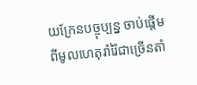យក្រែនបច្ចុប្បន្ន ចាប់ផ្ដើមពីមូលហេតុរាំរ៉ៃជាច្រើនតាំ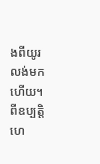ងពីយូរលង់មកហើយ។ ពីឧប្បត្តិហេ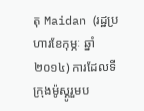តុ Maidan (រដ្ឋប្រហារខែកុម្ភៈ ឆ្នាំ២០១៤) ការដែលទីក្រុងម៉ូស្គូរួមប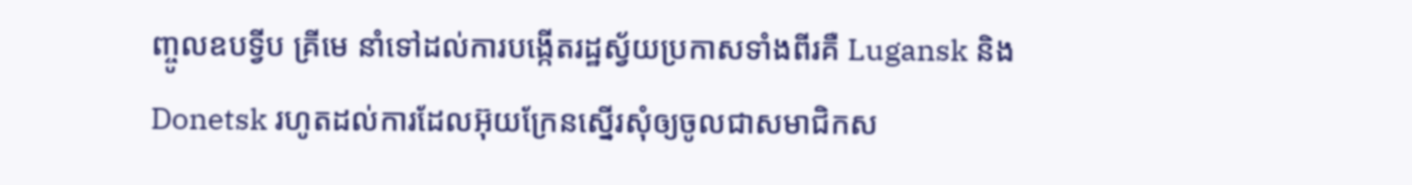ញ្ចូលឧបទ្វីប គ្រីមេ នាំទៅដល់ការបង្កើតរដ្ឋស្វ័យប្រកាសទាំងពីរគឺ Lugansk និង Donetsk រហូតដល់ការដែលអ៊ុយក្រែនស្នើរសុំឲ្យចូលជាសមាជិកស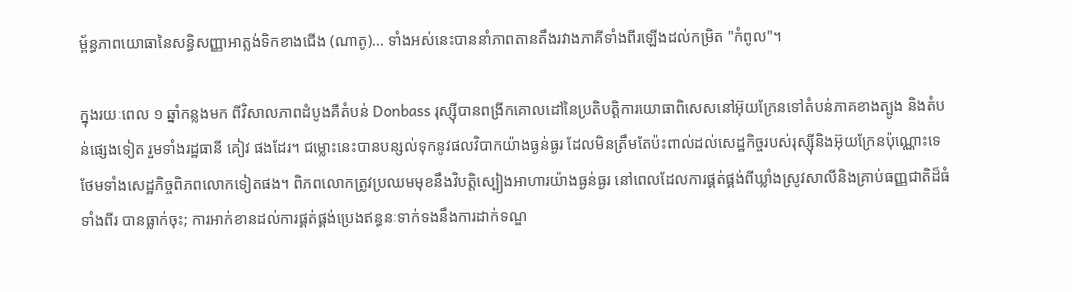ម្ព័ន្ធភាពយោធានៃសន្ធិសញ្ញាអាត្លង់ទិកខាងជើង (ណាតូ)... ទាំងអស់នេះបាននាំភាពតានតឹងរវាងភាគីទាំងពីរឡើងដល់កម្រិត "កំពូល"។

ក្នុងរយៈពេល ១ ឆ្នាំកន្លងមក ពីវិសាលភាពដំបូងគឺតំបន់ Donbass រុស្ស៊ីបានពង្រីកគោលដៅនៃប្រតិបត្តិការយោធាពិសេសនៅអ៊ុយក្រែនទៅតំបន់ភាគខាងត្បូង និងតំបន់ផ្សេងទៀត រួមទាំងរដ្ឋធានី គៀវ ផងដែរ។ ជម្លោះនេះបានបន្សល់ទុកនូវផលវិបាកយ៉ាងធ្ងន់ធ្ងរ ដែលមិនត្រឹមតែប៉ះពាល់ដល់សេដ្ឋកិច្ចរបស់រុស្ស៊ីនិងអ៊ុយក្រែនប៉ុណ្ណោះទេ ថែមទាំងសេដ្ឋកិច្ចពិភពលោកទៀតផង។ ពិភពលោកត្រូវប្រឈមមុខនឹងវិបត្តិស្បៀងអាហារយ៉ាងធ្ងន់ធ្ងរ នៅពេលដែលការផ្គត់ផ្គង់ពីឃ្លាំងស្រូវសាលីនិងគ្រាប់ធញ្ញជាតិដ៏ធំទាំងពីរ បានធ្លាក់ចុះ; ការអាក់ខានដល់ការផ្គត់ផ្គង់ប្រេងឥន្ធនៈទាក់ទងនឹងការដាក់ទណ្ឌ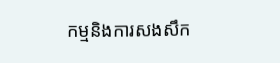កម្មនិងការសងសឹក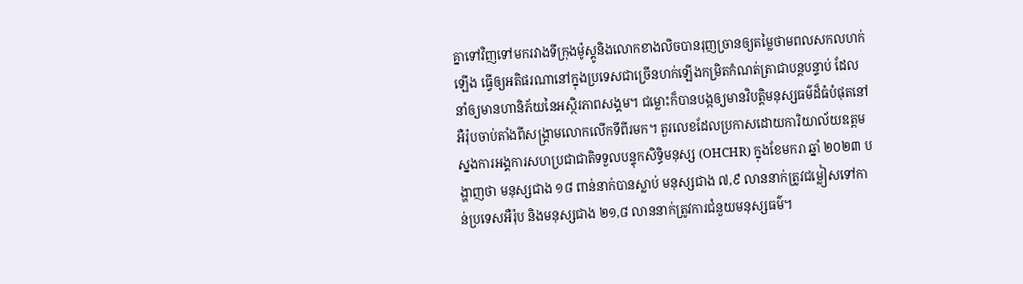គ្នាទៅវិញទៅមករវាងទីក្រុងម៉ូស្គូនិងលោកខាងលិចបានរុញច្រានឲ្យតម្លៃថាមពលសកលហក់ឡើង ធ្វើឲ្យអតិផរណានៅក្នុងប្រទេសជាច្រើនហក់ឡើងកម្រិតកំណត់ត្រាជាបន្តបន្ទាប់ ដែលនាំឲ្យមានហានិភ័យនៃអស្ថិរភាពសង្គម។ ជម្លោះក៏បានបង្កឲ្យមានវិបត្តិមនុស្សធម៌ដ៏ធំបំផុតនៅអឺរ៉ុបចាប់តាំងពីសង្គ្រាមលោកលើកទីពីរមក។ តួរលេខដែលប្រកាសដោយការិយាល័យឧត្តមស្នងការអង្គការសហប្រជាជាតិទទួលបន្ទុកសិទ្ធិមនុស្ស (OHCHR) ក្នុងខែមករា ឆ្នាំ ២០២៣ បង្ហាញថា មនុស្សជាង ១៨ ពាន់នាក់បានស្លាប់ មនុស្សជាង ៧,៩ លាននាក់ត្រូវជម្លៀសទៅកាន់ប្រទេសអឺរ៉ុប និងមនុស្សជាង ២១,៨ លាននាក់ត្រូវការជំនួយមនុស្សធម៌។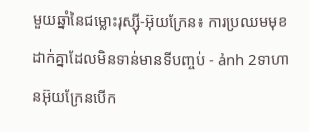មួយឆ្នាំនៃជម្លោះរុស្ស៊ី-អ៊ុយក្រែន៖ ការប្រឈមមុខដាក់គ្នាដែលមិនទាន់មានទីបញ្ចប់ - ảnh 2ទាហានអ៊ុយក្រែនបើក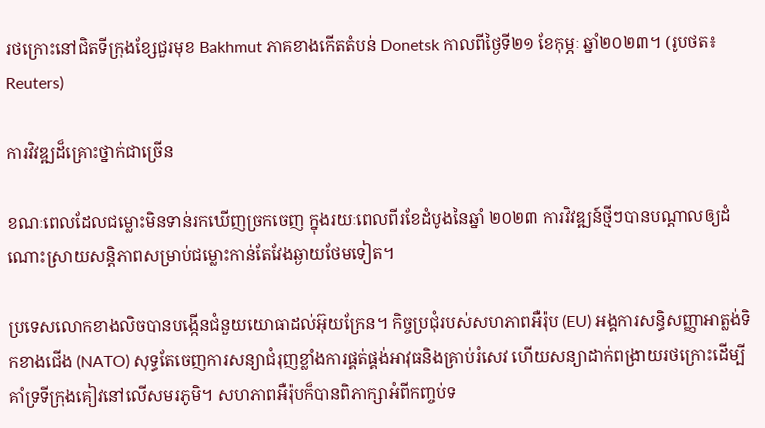រថក្រោះនៅជិតទីក្រុងខ្សែជួរមុខ Bakhmut ភាគខាងកើតតំបន់ Donetsk កាលពីថ្ងៃទី២១ ខែកុម្ភៈ ឆ្នាំ២០២៣។ (រូបថត៖ Reuters)

ការវិវឌ្ឍដ៏គ្រោះថ្នាក់ជាច្រើន

ខណៈពេលដែលជម្លោះមិនទាន់រកឃើញច្រកចេញ ក្នុងរយៈពេលពីរខែដំបូងនៃឆ្នាំ ២០២៣ ការវិវឌ្ឍន៍ថ្មីៗបានបណ្ដាលឲ្យដំណោះស្រាយសន្តិភាពសម្រាប់ជម្លោះកាន់តែវែងឆ្ងាយថែមទៀត។

ប្រទេសលោកខាងលិចបានបង្កើនជំនួយយោធាដល់អ៊ុយក្រែន។ កិច្ចប្រជុំរបស់សហភាពអឺរ៉ុប (EU) អង្គការសន្ធិសញ្ញាអាត្លង់ទិកខាងជើង (NATO) សុទ្ធតែចេញការសន្យាជំរុញខ្លាំងការផ្គត់ផ្គង់អាវុធនិងគ្រាប់រំសេវ ហើយសន្យាដាក់ពង្រាយរថក្រោះដើម្បីគាំទ្រទីក្រុងគៀវនៅលើសមរភូមិ។ សហភាពអឺរ៉ុបក៏បានពិភាក្សាអំពីកញ្ចប់ទ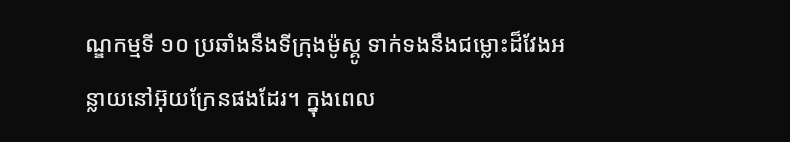ណ្ឌកម្មទី ១០ ប្រឆាំងនឹងទីក្រុងម៉ូស្គូ ទាក់ទងនឹងជម្លោះដ៏វែងអន្លាយនៅអ៊ុយក្រែនផងដែរ។ ក្នុងពេល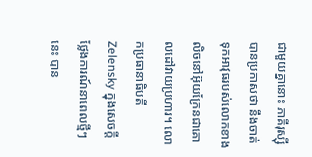ជាមួយគ្នានោះ ភាគីរុស្ស៊ីបានប្រកាសថា នឹងចាត់ទុកអាវុធរបស់លោកខាងលិចនៅអ៊ុយក្រែនជាគោលដៅវាយប្រហារ។ លោកប្រធានាធិបតី Zelensky ក្នុងសេចក្តីថ្លែងការណ៍នាពេលថ្មីៗនេះ បាន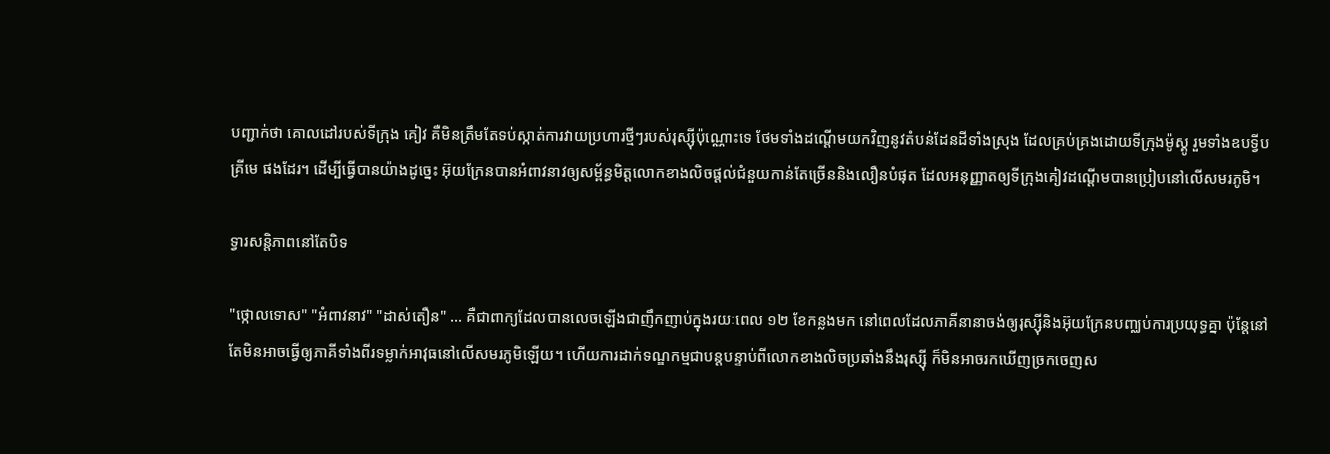បញ្ជាក់ថា គោលដៅរបស់ទីក្រុង គៀវ គឺមិនត្រឹមតែទប់ស្កាត់ការវាយប្រហារថ្មីៗរបស់រុស្ស៊ីប៉ុណ្ណោះទេ ថែមទាំងដណ្ដើមយកវិញនូវតំបន់ដែនដីទាំងស្រុង ដែលគ្រប់គ្រងដោយទីក្រុងម៉ូស្គូ រួមទាំងឧបទ្វីប គ្រីមេ ផងដែរ។ ដើម្បីធ្វើបានយ៉ាងដូច្នេះ អ៊ុយក្រែនបានអំពាវនាវឲ្យសម្ព័ន្ធមិត្តលោកខាងលិចផ្តល់ជំនួយកាន់តែច្រើននិងលឿនបំផុត ដែលអនុញ្ញាតឲ្យទីក្រុងគៀវដណ្ដើមបានប្រៀបនៅលើសមរភូមិ។

ទ្វារសន្តិភាពនៅតែបិទ

"ថ្កោលទោស" "អំពាវនាវ" "ដាស់តឿន" ... គឺជាពាក្យដែលបានលេចឡើងជាញឹកញាប់ក្នុងរយៈពេល ១២ ខែកន្លងមក នៅពេលដែលភាគីនានាចង់ឲ្យរុស្ស៊ីនិងអ៊ុយក្រែនបញ្ឈប់ការប្រយុទ្ធគ្នា ប៉ុន្តែនៅតែមិនអាចធ្វើឲ្យភាគីទាំងពីរទម្លាក់អាវុធនៅលើសមរភូមិឡើយ។ ហើយការដាក់ទណ្ឌកម្មជាបន្តបន្ទាប់ពីលោកខាងលិចប្រឆាំងនឹងរុស្ស៊ី ក៏មិនអាចរកឃើញច្រកចេញស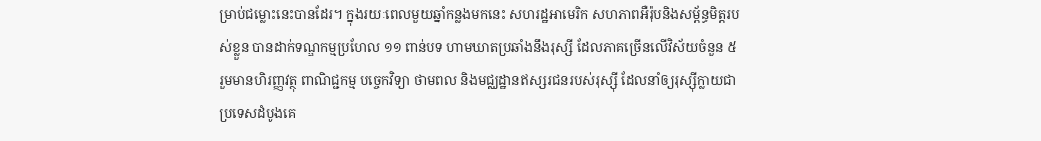ម្រាប់ជម្លោះនេះបានដែរ។ ក្នុងរយៈពេលមួយឆ្នាំកន្លងមកនេះ សហរដ្ឋអាមេរិក សហភាពអឺរ៉ុបនិងសម្ព័ន្ធមិត្តរបស់ខ្លួន បានដាក់ទណ្ឌកម្មប្រហែល ១១ ពាន់បទ ហាមឃាតប្រឆាំងនឹងរុស្សី ដែលភាគច្រើនលើវិស័យចំនួន ៥ រួមមានហិរញ្ញវត្ថុ ពាណិជ្ជកម្ម បច្ចេកវិទ្យា ថាមពល និងមជ្ឈដ្ឋានឥស្សរជនរបស់រុស្ស៊ី ដែលនាំឲ្យរុស្ស៊ីក្លាយជាប្រទេសដំបូងគេ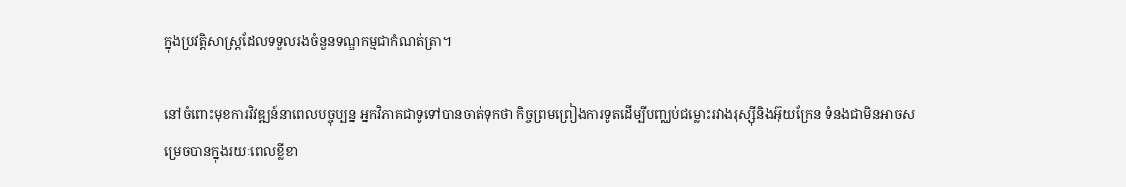ក្នុងប្រវត្តិសាស្ត្រដែលទទួលរងចំនួនទណ្ឌកម្មជាកំណត់ត្រា។

នៅចំពោះមុខការវិវឌ្ឍន៍នាពេលបច្ចុប្បន្ន អ្នកវិភាគជាទូទៅបានចាត់ទុកថា កិច្ចព្រមព្រៀងការទូតដើម្បីបញ្ឈប់ជម្លោះរវាងរុស្ស៊ីនិងអ៊ុយក្រែន ទំនងជាមិនអាចសម្រេចបានក្នុងរយៈពេលខ្លីខា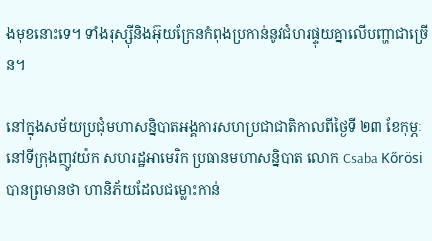ងមុខនោះទេ។ ទាំងរុស្ស៊ីនិងអ៊ុយក្រែនកំពុងប្រកាន់នូវជំហរផ្ទុយគ្នាលើបញ្ហាជាច្រើន។

នៅក្នុងសម័យប្រជុំមហាសន្និបាតអង្គការសហប្រជាជាតិកាលពីថ្ងៃទី ២៣ ខែកុម្ភៈ នៅទីក្រុងញូវយ៉ក សហរដ្ឋអាមេរិក ប្រធានមហាសន្និបាត លោក Csaba Kőrösi បានព្រមានថា ហានិភ័យដែលជម្លោះកាន់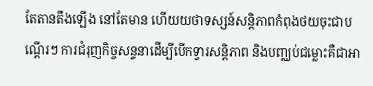តែតានតឹងឡើង នៅតែមាន ហើយយថាទស្សន៍សន្តិភាពកំពុងថយចុះជាបណ្តើរៗ ការជំរុញកិច្ចសន្ទនាដើម្បីបើកទ្វារសន្តិភាព និងបញ្ឈប់ជម្លោះគឺជាអា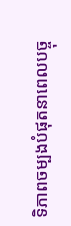ទិភាពចម្បងបំផុតនាពេលបច្ចុ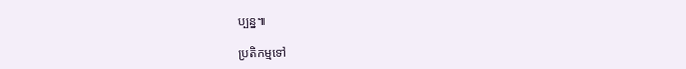ប្បន្ន៕

ប្រតិកម្មទៅ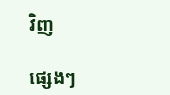វិញ

ផ្សេងៗ